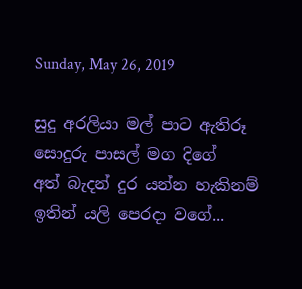Sunday, May 26, 2019

සුදු අරලියා මල් පාට ඇතිරූ
සොදුරු පාසල් මග දිගේ
අත් බැදන් දුර යන්න හැකිනම්
ඉතින් යලි පෙරදා වගේ...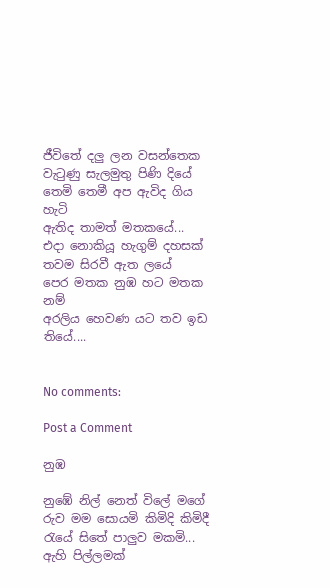ජීවිතේ දලු ලන වසන්තෙක
වැටුණු සැලමුතු පිණි දියේ
තෙමි තෙමී අප ඇවිද ගිය හැටි
ඇතිද තාමත් මතකයේ...
එදා නොකියූ හැගුම් දහසක්
තවම සිරවී ඇත ලයේ
පෙර මතක නුඹ හට මතක නම්
අරලිය හෙවණ යට තව ඉඩ තියේ....


No comments:

Post a Comment

නුඹ

නුඹේ නිල් නෙත් විලේ මගේ රුව මම සොයමි කිමිදි කිමිදී රැයේ සිතේ පාලුව මකමි... ඇහි පිල්ලමක්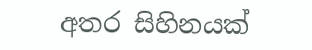අතර සිහිනයක්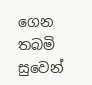ගෙන තබමි සුවෙන්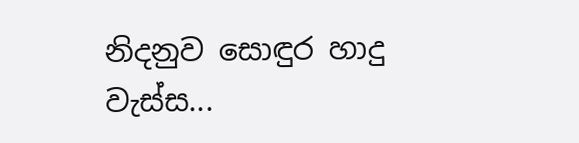නිදනුව සොඳුර හාදු වැස්ස...